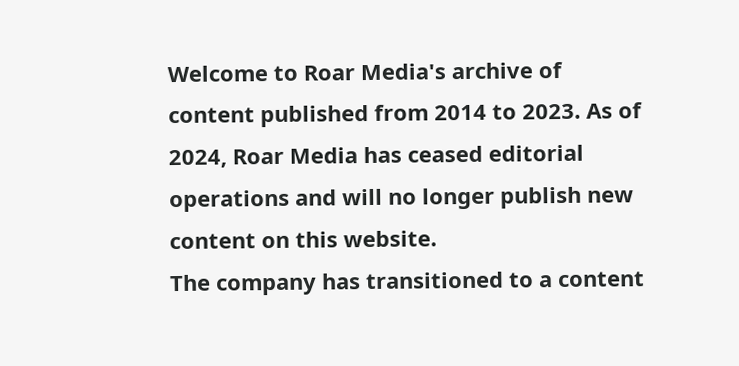Welcome to Roar Media's archive of content published from 2014 to 2023. As of 2024, Roar Media has ceased editorial operations and will no longer publish new content on this website.
The company has transitioned to a content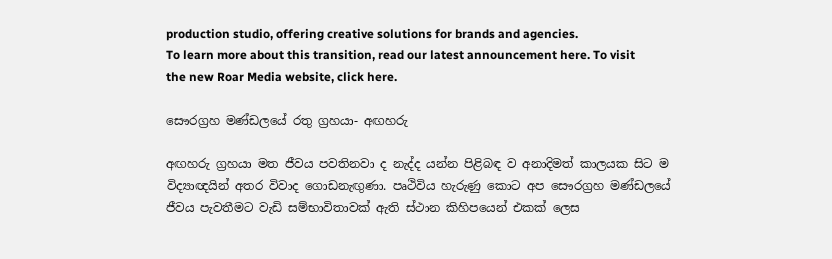production studio, offering creative solutions for brands and agencies.
To learn more about this transition, read our latest announcement here. To visit the new Roar Media website, click here.

සෞරග්‍රහ මණ්ඩලයේ රතු ග්‍රහයා- අඟහරු

අඟහරු ග්‍රහයා මත ජීවය පවතිනවා ද නැද්ද යන්න පිළිබඳ ව අනාදිමත් කාලයක සිට ම විද්‍යාඥයින් අතර විවාද ගොඩනැඟුණා. පෘථිවිය හැරුණු කොට අප සෞරග්‍රහ මණ්ඩලයේ ජීවය පැවතීමට වැඩි සම්භාවිතාවක් ඇති ස්ථාන කිහිපයෙන් එකක් ලෙස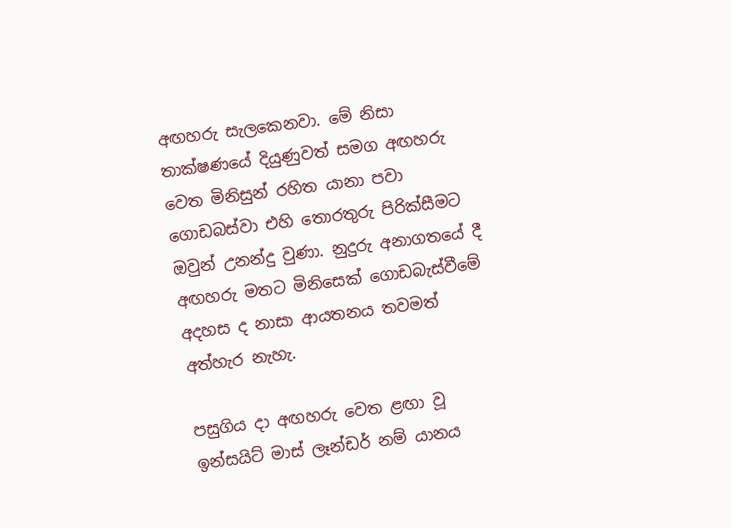අඟහරු සැලකෙනවා. මේ නිසා තාක්ෂණයේ දියුණුවත් සමග අඟහරු වෙත මිනිසුන් රහිත යානා පවා ගොඩබස්වා එහි තොරතුරු පිරික්සීමට ඔවුන් උනන්දු වුණා. නුදුරු අනාගතයේ දී අඟහරු මතට මිනිසෙක් ගොඩබැස්වීමේ අදහස ද නාසා ආයතනය තවමත් අත්හැර නැහැ.

පසුගිය දා අඟහරු වෙත ළඟා වූ ඉන්සයිට් මාස් ලෑන්ඩර් නම් යානය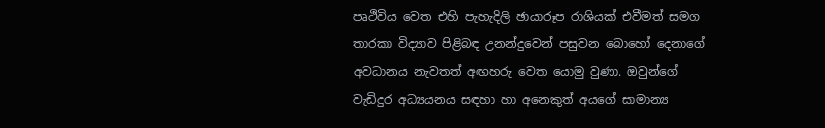පෘථිවිය වෙත එහි පැහැදිලි ඡායාරූප රාශියක් එවීමත් සමග තාරකා විද්‍යාව පිළිබඳ උනන්දුවෙන් පසුවන බොහෝ දෙනාගේ අවධානය නැවතත් අඟහරු වෙත යොමු වුණා. ඔවුන්ගේ වැඩිදුර අධ්‍යයනය සඳහා හා අනෙකුත් අයගේ සාමාන්‍ය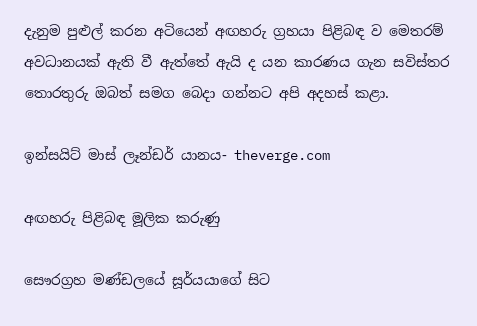දැනුම පුළුල් කරන අටියෙන් අඟහරු ග්‍රහයා පිළිබඳ ව මෙතරම් අවධානයක් ඇති වී ඇත්තේ ඇයි ද යන කාරණය ගැන සවිස්තර තොරතුරු ඔබත් සමග බෙදා ගන්නට අපි අදහස් කළා.

ඉන්සයිට් මාස් ලෑන්ඩර් යානය- theverge.com

අඟහරු පිළිබඳ මූලික කරුණු

සෞරග්‍රහ මණ්ඩලයේ සූර්යයාගේ සිට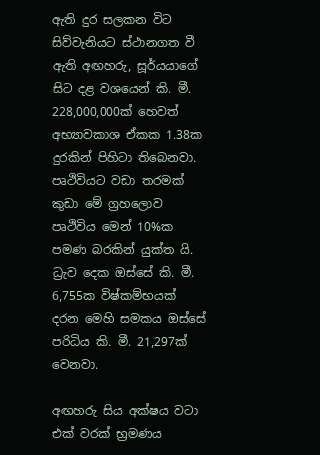ඇති දුර සලකන විට සිව්වැනියට ස්ථානගත වී ඇති අඟහරු, සූර්යයාගේ සිට දළ වශයෙන් කි. මී. 228,000,000ක් හෙවත් අභ්‍යාවකාශ ඒකක 1.38ක දුරකින් පිහිටා තිබෙනවා. පෘථිවියට වඩා තරමක් කුඩා මේ ග්‍රහලොව පෘථිවිය මෙන් 10%ක පමණ බරකින් යුක්ත යි. ධ්‍රැව දෙක ඔස්සේ කි. මී. 6,755ක විෂ්කම්භයක් දරන මෙහි සමකය ඔස්සේ පරිධිය කි. මී. 21,297ක් වෙනවා.

අඟහරු සිය අක්ෂය වටා එක් වරක් භ්‍රමණය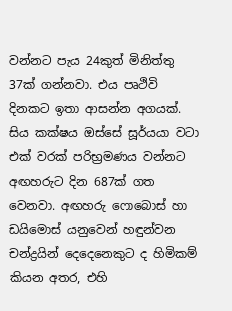වන්නට පැය 24කුත් මිනිත්තු 37ක් ගන්නවා. එය පෘථිවි දිනකට ඉතා ආසන්න අගයක්. සිය කක්ෂය ඔස්සේ සූර්යයා වටා එක් වරක් පරිභ්‍රමණය වන්නට අඟහරුට දින 687ක් ගත වෙනවා. අඟහරු ෆොබොස් හා ඩයිමොස් යනුවෙන් හඳුන්වන චන්ද්‍රයින් දෙදෙනෙකුට ද හිමිකම් කියන අතර, එහි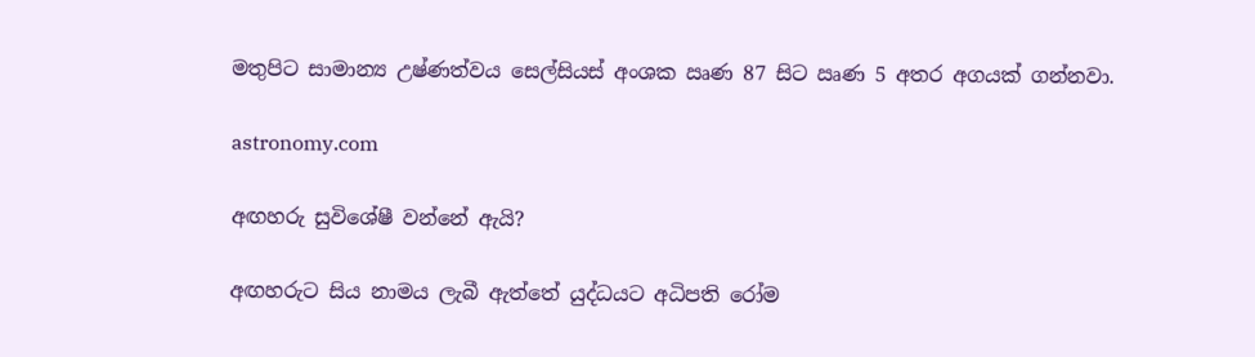මතුපිට සාමාන්‍ය උෂ්ණත්වය සෙල්සියස් අංශක ඍණ 87 සිට ඍණ 5 අතර අගයක් ගන්නවා.

astronomy.com

අඟහරු සුවිශේෂී වන්නේ ඇයි?

අඟහරුට සිය නාමය ලැබී ඇත්තේ යුද්ධයට අධිපති රෝම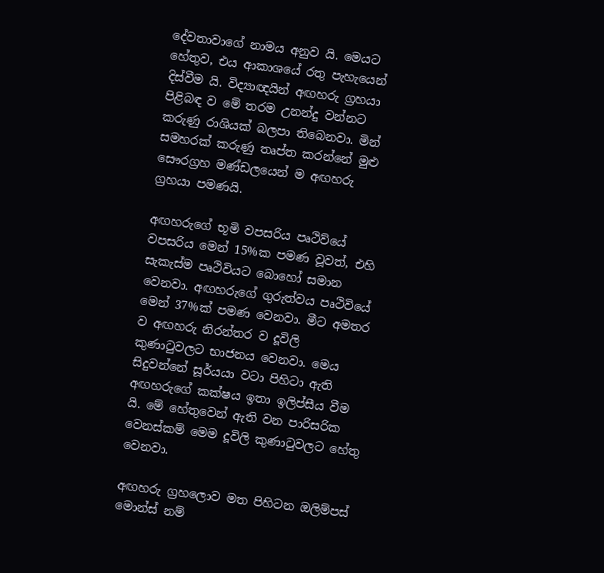දේවතාවාගේ නාමය අනුව යි. මෙයට හේතුව, එය ආකාශයේ රතු පැහැයෙන් දිස්වීම යි. විද්‍යාඥයින් අඟහරු ග්‍රහයා පිළිබඳ ව මේ තරම උනන්දු වන්නට කරුණු රාශියක් බලපා තිබෙනවා. මින් සමහරක් කරුණු තෘප්ත කරන්නේ මුළු සෞරග්‍රහ මණ්ඩලයෙන් ම අඟහරු ග්‍රහයා පමණයි.

අඟහරුගේ භූමි වපසරිය පෘථිව්යේ වපසරිය මෙන් 15%ක පමණ වූවත්, එහි සැකැස්ම පෘථිවියට බොහෝ සමාන වෙනවා. අඟහරුගේ ගුරුත්වය පෘථිවියේ මෙන් 37%ක් පමණ වෙනවා. මීට අමතර ව අඟහරු නිරන්තර ව දූවිලි කුණාටුවලට භාජනය වෙනවා. මෙය සිදුවන්නේ සූර්යයා වටා පිහිටා ඇති අඟහරුගේ කක්ෂය ඉතා ඉලිප්සීය වීම යි. මේ හේතුවෙන් ඇති වන පාරිසරික වෙනස්කම් මෙම දූවිලි කුණාටුවලට හේතු වෙනවා.

අඟහරු ග්‍රහලොව මත පිහිටන ඔලිම්පස් මොන්ස් නම්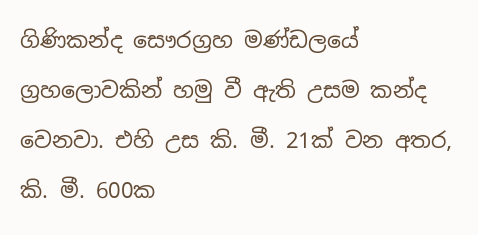ගිණිකන්ද සෞරග්‍රහ මණ්ඩලයේ ග්‍රහලොවකින් හමු වී ඇති උසම කන්ද වෙනවා. එහි උස කි. මී. 21ක් වන අතර, කි. මී. 600ක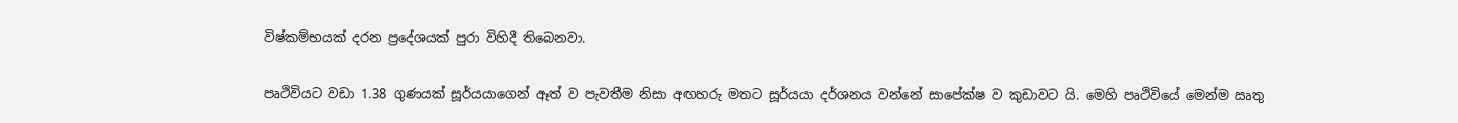විෂ්කම්භයක් දරන ප්‍රදේශයක් පුරා විහිදී තිබෙනවා.

පෘථිවියට වඩා 1.38 ගුණයක් සූර්යයාගෙන් ඈත් ව පැවතීම නිසා අඟහරු මතට සූර්යයා දර්ශනය වන්නේ සාපේක්ෂ ව කුඩාවට යි. මෙහි පෘථිවියේ මෙන්ම ඍතු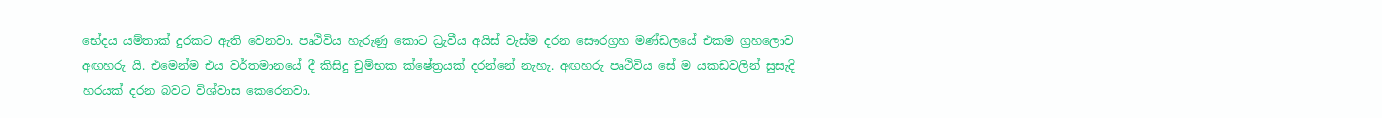භේදය යම්තාක් දුරකට ඇති වෙනවා. පෘථිවිය හැරුණු කොට ධ්‍රැවීය අයිස් වැස්ම දරන සෞරග්‍රහ මණ්ඩලයේ එකම ග්‍රහලොව අඟහරු යි. එමෙන්ම එය වර්තමානයේ දී කිසිදු චුම්භක ක්ෂේත්‍රයක් දරන්නේ නැහැ. අඟහරු පෘථිවිය සේ ම යකඩවලින් සුසැදි හරයක් දරන බවට විශ්වාස කෙරෙනවා.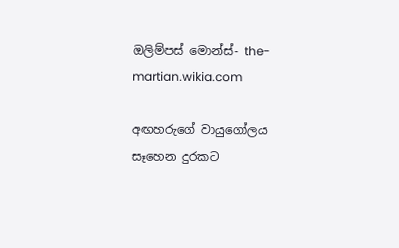ඔලිම්පස් මොන්ස්- the-martian.wikia.com

අඟහරුගේ වායුගෝලය සෑහෙන දුරකට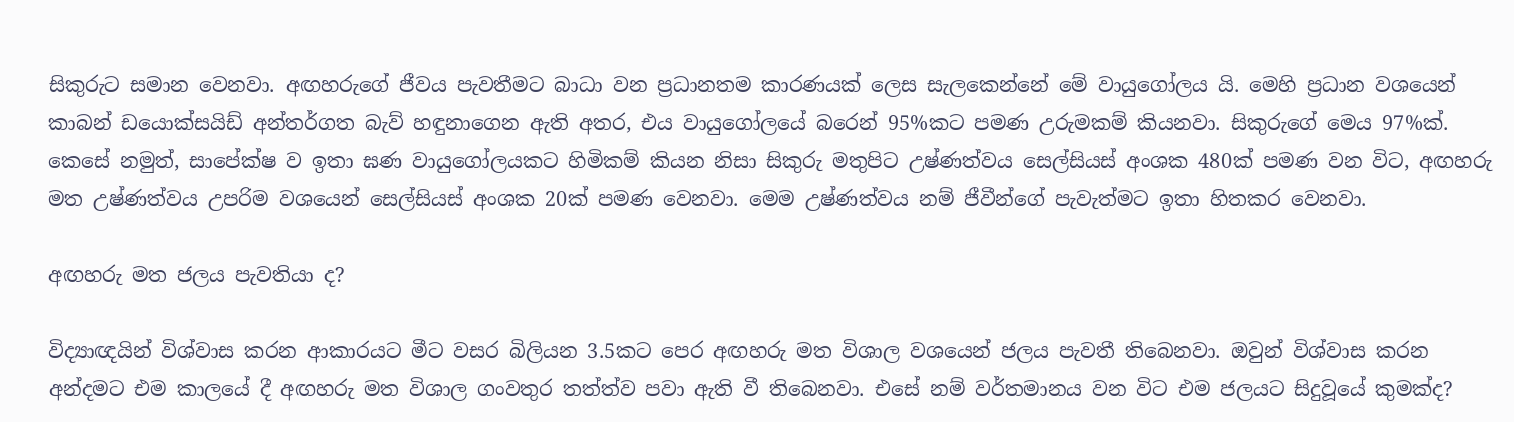සිකුරුට සමාන වෙනවා. අඟහරුගේ ජීවය පැවතීමට බාධා වන ප්‍රධානතම කාරණයක් ලෙස සැලකෙන්නේ මේ වායුගෝලය යි. මෙහි ප්‍රධාන වශයෙන් කාබන් ඩයොක්සයිඩ් අන්තර්ගත බැව් හඳුනාගෙන ඇති අතර, එය වායුගෝලයේ බරෙන් 95%කට පමණ උරුමකම් කියනවා. සිකුරුගේ මෙය 97%ක්. කෙසේ නමුත්, සාපේක්ෂ ව ඉතා ඝණ වායුගෝලයකට හිමිකම් කියන නිසා සිකුරු මතුපිට උෂ්ණත්වය සෙල්සියස් අංශක 480ක් පමණ වන විට, අඟහරු මත උෂ්ණත්වය උපරිම වශයෙන් සෙල්සියස් අංශක 20ක් පමණ වෙනවා. මෙම උෂ්ණත්වය නම් ජීවීන්ගේ පැවැත්මට ඉතා හිතකර වෙනවා.

අඟහරු මත ජලය පැවතියා ද?

විද්‍යාඥයින් විශ්වාස කරන ආකාරයට මීට වසර බිලියන 3.5කට පෙර අඟහරු මත විශාල වශයෙන් ජලය පැවතී තිබෙනවා. ඔවුන් විශ්වාස කරන අන්දමට එම කාලයේ දී අඟහරු මත විශාල ගංවතුර තත්ත්ව පවා ඇති වී තිබෙනවා. එසේ නම් වර්තමානය වන විට එම ජලයට සිදුවූයේ කුමක්ද?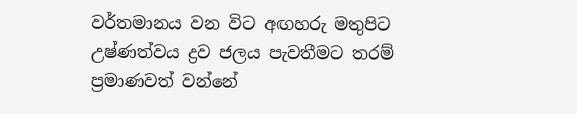වර්තමානය වන විට අඟහරු මතුපිට උෂ්ණත්වය ද්‍රව ජලය පැවතීමට තරම් ප්‍රමාණවත් වන්නේ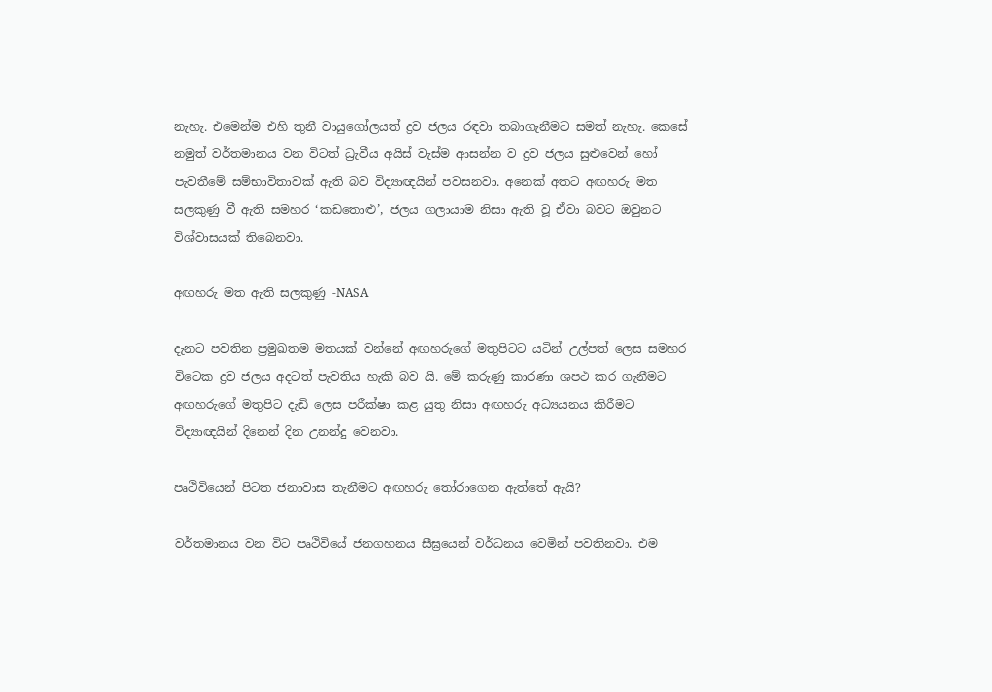නැහැ. එමෙන්ම එහි තුනී වායුගෝලයත් ද්‍රව ජලය රඳවා තබාගැනීමට සමත් නැහැ. කෙසේ නමුත් වර්තමානය වන විටත් ධ්‍රැවීය අයිස් වැස්ම ආසන්න ව ද්‍රව ජලය සුළුවෙන් හෝ පැවතීමේ සම්භාවිතාවක් ඇති බව විද්‍යාඥයින් පවසනවා. අනෙක් අතට අඟහරු මත සලකුණු වී ඇති සමහර ‘කඩතොළු’, ජලය ගලායාම නිසා ඇති වූ ඒවා බවට ඔවුනට විශ්වාසයක් තිබෙනවා.

අඟහරු මත ඇති සලකුණු -NASA

දැනට පවතින ප්‍රමුඛතම මතයක් වන්නේ අඟහරුගේ මතුපිටට යටින් උල්පත් ලෙස සමහර විටෙක ද්‍රව ජලය අදටත් පැවතිය හැකි බව යි. මේ කරුණු කාරණා ශපථ කර ගැනීමට අඟහරුගේ මතුපිට දැඩි ලෙස පරීක්ෂා කළ යුතු නිසා අඟහරු අධ්‍යයනය කිරීමට විද්‍යාඥයින් දිනෙන් දින උනන්දු වෙනවා.

පෘථිවියෙන් පිටත ජනාවාස තැනීමට අඟහරු තෝරාගෙන ඇත්තේ ඇයි?

වර්තමානය වන විට පෘථිවියේ ජනගහනය සීඝ්‍රයෙන් වර්ධනය වෙමින් පවතිනවා. එම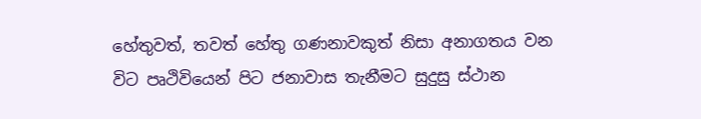හේතුවත්, තවත් හේතු ගණනාවකුත් නිසා අනාගතය වන විට පෘථිවියෙන් පිට ජනාවාස තැනීමට සුදුසු ස්ථාන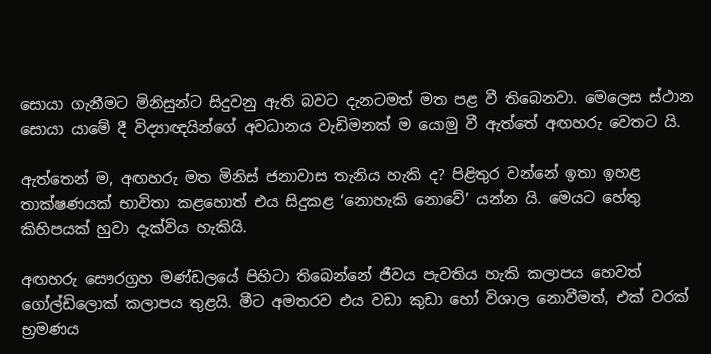සොයා ගැනීමට මිනිසුන්ට සිදුවනු ඇති බවට දැනටමත් මත පළ වී තිබෙනවා. මෙලෙස ස්ථාන සොයා යාමේ දී විද්‍යාඥයින්ගේ අවධානය වැඩිමනක් ම යොමු වී ඇත්තේ අඟහරු වෙතට යි.

ඇත්තෙන් ම, අඟහරු මත මිනිස් ජනාවාස තැනිය හැකි ද? පිළිතුර වන්නේ ඉතා ඉහළ තාක්ෂණයක් භාවිතා කළහොත් එය සිදුකළ ‘නොහැකි නොවේ’ යන්න යි. මෙයට හේතු කිහිපයක් හුවා දැක්විය හැකියි.

අඟහරු සෞරග්‍රහ මණ්ඩලයේ පිහිටා තිබෙන්නේ ජීවය පැවතිය හැකි කලාපය හෙවත් ගෝල්ඩිලොක් කලාපය තුළයි. මීට අමතරව එය වඩා කුඩා හෝ විශාල නොවීමත්, එක් වරක් භ්‍රමණය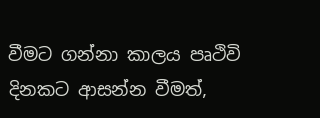වීමට ගන්නා කාලය පෘථිවි දිනකට ආසන්න වීමත්,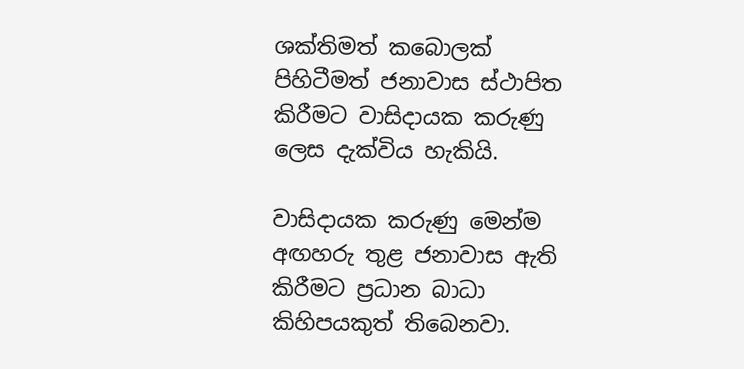ශක්තිමත් කබොලක් පිහිටීමත් ජනාවාස ස්ථාපිත කිරීමට වාසිදායක කරුණු ලෙස දැක්විය හැකියි.

වාසිදායක කරුණු මෙන්ම අඟහරු තුළ ජනාවාස ඇති කිරීමට ප්‍රධාන බාධා කිහිපයකුත් තිබෙනවා.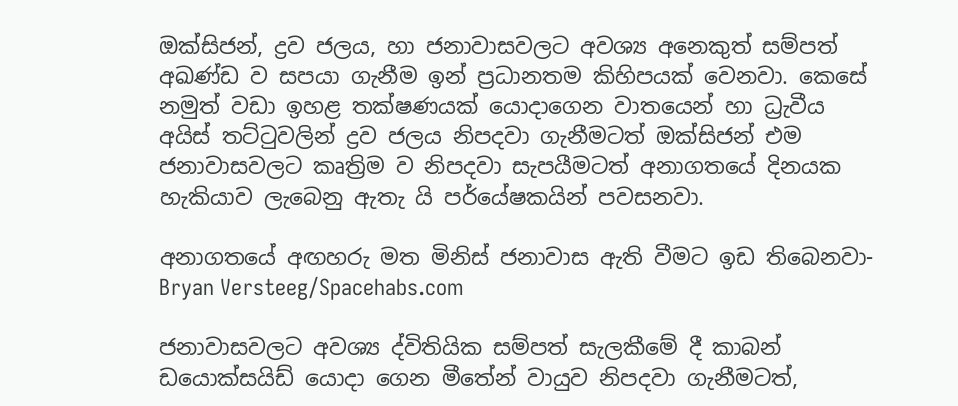ඔක්සිජන්, ද්‍රව ජලය, හා ජනාවාසවලට අවශ්‍ය අනෙකුත් සම්පත් අඛණ්ඩ ව සපයා ගැනීම ඉන් ප්‍රධානතම කිහිපයක් වෙනවා. කෙසේ නමුත් වඩා ඉහළ තක්ෂණයක් යොදාගෙන වාතයෙන් හා ධ්‍රැවීය අයිස් තට්ටුවලින් ද්‍රව ජලය නිපදවා ගැනීමටත් ඔක්සිජන් එම ජනාවාසවලට කෘත්‍රිම ව නිපදවා සැපයීමටත් අනාගතයේ දිනයක හැකියාව ලැබෙනු ඇතැ යි පර්යේෂකයින් පවසනවා.

අනාගතයේ අඟහරු මත මිනිස් ජනාවාස ඇති වීමට ඉඩ තිබෙනවා- Bryan Versteeg/Spacehabs.com

ජනාවාසවලට අවශ්‍ය ද්විතියික සම්පත් සැලකීමේ දී කාබන් ඩයොක්සයිඩ් යොදා ගෙන මීතේන් වායුව නිපදවා ගැනීමටත්,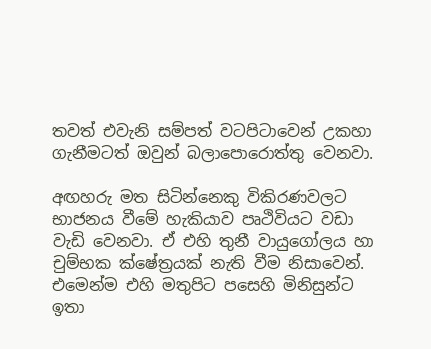තවත් එවැනි සම්පත් වටපිටාවෙන් උකහා ගැනීමටත් ඔවුන් බලාපොරොත්තු වෙනවා.

අඟහරු මත සිටින්නෙකු විකිරණවලට භාජනය වීමේ හැකියාව පෘථිවියට වඩා වැඩි වෙනවා. ඒ එහි තුනී වායුගෝලය හා චුම්භක ක්ෂේත්‍රයක් නැති වීම නිසාවෙන්. එමෙන්ම එහි මතුපිට පසෙහි මිනිසුන්ට ඉතා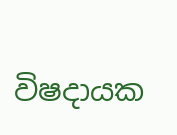විෂදායක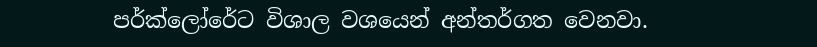පර්ක්ලෝරේට විශාල වශයෙන් අන්තර්ගත වෙනවා.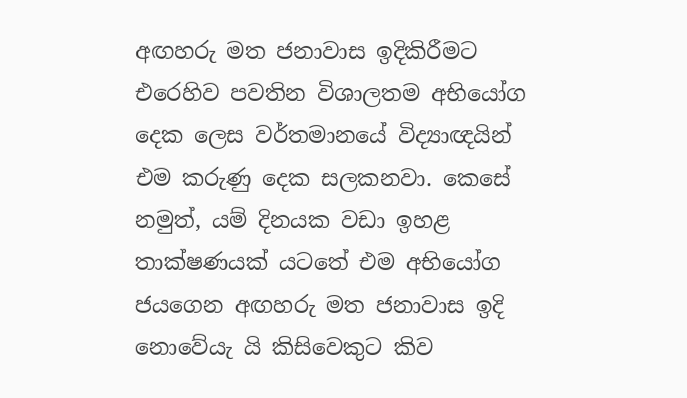අඟහරු මත ජනාවාස ඉදිකිරීමට එරෙහිව පවතින විශාලතම අභියෝග දෙක ලෙස වර්තමානයේ විද්‍යාඥයින් එම කරුණු දෙක සලකනවා. කෙසේ නමුත්, යම් දිනයක වඩා ඉහළ තාක්ෂණයක් යටතේ එම අභියෝග ජයගෙන අඟහරු මත ජනාවාස ඉදි නොවේයැ යි කිසිවෙකුට කිව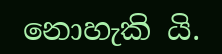නොහැකි යි.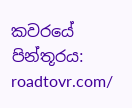කවරයේ පින්තූරය: roadtovr.com/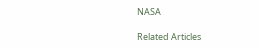NASA

Related Articles